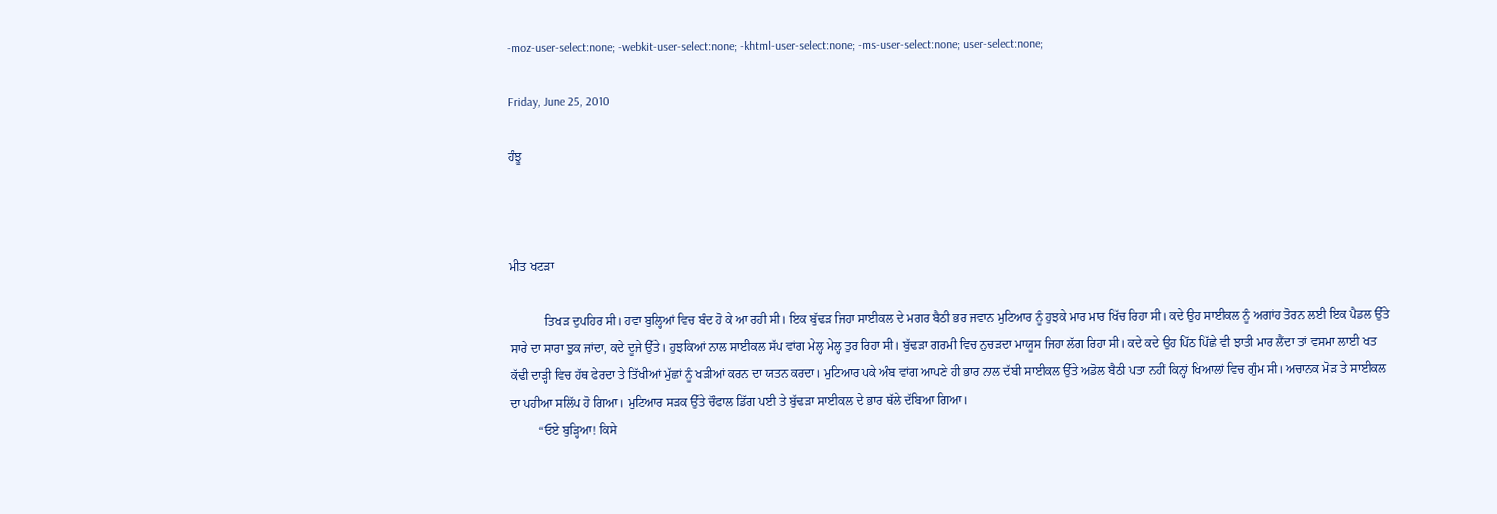-moz-user-select:none; -webkit-user-select:none; -khtml-user-select:none; -ms-user-select:none; user-select:none;

Friday, June 25, 2010

ਹੰਝੂ



ਮੀਤ ਖਟਡ਼ਾ

           ਤਿਖਡ਼ ਦੁਪਹਿਰ ਸੀ। ਹਵਾ ਬੁਲ੍ਹਿਆਂ ਵਿਚ ਬੰਦ ਹੋ ਕੇ ਆ ਰਹੀ ਸੀ। ਇਕ ਬੁੱਢਡ਼ ਜਿਹਾ ਸਾਈਕਲ ਦੇ ਮਗਰ ਬੈਠੀ ਭਰ ਜਵਾਨ ਮੁਟਿਆਰ ਨੂੰ ਹੁਝਕੇ ਮਾਰ ਮਾਰ ਖਿੱਚ ਰਿਹਾ ਸੀ। ਕਦੇ ਉਹ ਸਾਈਕਲ ਨੂੰ ਅਗਾਂਹ ਤੋਰਨ ਲਈ ਇਕ ਪੈਡਲ ਉੱਤੇ ਸਾਰੇ ਦਾ ਸਾਰਾ ਝੁਕ ਜਾਂਦਾ, ਕਦੇ ਦੂਜੇ ਉੱਤੇ। ਹੁਝਕਿਆਂ ਨਾਲ ਸਾਈਕਲ ਸੱਪ ਵਾਂਗ ਮੇਲ੍ਹ ਮੇਲ੍ਹ ਤੁਰ ਰਿਹਾ ਸੀ। ਬੁੱਢਡ਼ਾ ਗਰਮੀ ਵਿਚ ਨੁਚਡ਼ਦਾ ਮਾਯੂਸ ਜਿਹਾ ਲੱਗ ਰਿਹਾ ਸੀ। ਕਦੇ ਕਦੇ ਉਹ ਪਿੱਠ ਪਿੱਛੇ ਵੀ ਝਾਤੀ ਮਾਰ ਲੈਂਦਾ ਤਾਂ ਵਸਮਾ ਲਾਈ ਖਤ ਕੱਢੀ ਦਾਡ਼੍ਹੀ ਵਿਚ ਹੱਥ ਫੇਰਦਾ ਤੇ ਤਿੱਖੀਆਂ ਮੁੱਛਾਂ ਨੂੰ ਖਡ਼ੀਆਂ ਕਰਨ ਦਾ ਯਤਨ ਕਰਦਾ। ਮੁਟਿਆਰ ਪਕੇ ਅੰਬ ਵਾਂਗ ਆਪਣੇ ਹੀ ਭਾਰ ਨਾਲ ਦੱਬੀ ਸਾਈਕਲ ਉੱਤੇ ਅਡੋਲ ਬੈਠੀ ਪਤਾ ਨਹੀਂ ਕਿਨ੍ਹਾਂ ਖਿਆਲਾਂ ਵਿਚ ਗੁੰਮ ਸੀ। ਅਚਾਨਕ ਮੋਡ਼ ਤੇ ਸਾਈਕਲ ਦਾ ਪਹੀਆ ਸਲਿੱਪ ਹੋ ਗਿਆ। ਮੁਟਿਆਰ ਸਡ਼ਕ ਉੱਤੇ ਚੌਫਾਲ ਡਿੱਗ ਪਈ ਤੇ ਬੁੱਢਡ਼ਾ ਸਾਈਕਲ ਦੇ ਭਾਰ ਥੱਲੇ ਦੱਬਿਆ ਗਿਆ।
         “ਓਏ ਬੁਡ਼੍ਹਿਆ! ਕਿਸੇ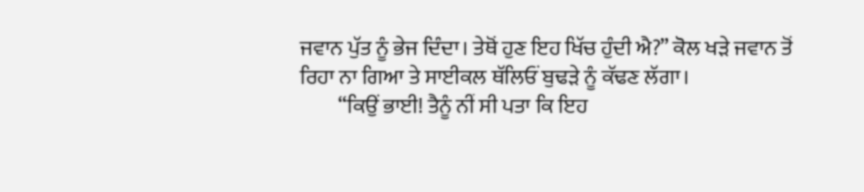ਜਵਾਨ ਪੁੱਤ ਨੂੰ ਭੇਜ ਦਿੰਦਾ। ਤੇਥੋਂ ਹੁਣ ਇਹ ਖਿੱਚ ਹੁੰਦੀ ਐ?” ਕੋਲ ਖਡ਼ੇ ਜਵਾਨ ਤੋਂ ਰਿਹਾ ਨਾ ਗਿਆ ਤੇ ਸਾਈਕਲ ਥੱਲਿਓਂ ਬੁਢਡ਼ੇ ਨੂੰ ਕੱਢਣ ਲੱਗਾ।
         “ਕਿਉਂ ਭਾਈ! ਤੈਨੂੰ ਨੀਂ ਸੀ ਪਤਾ ਕਿ ਇਹ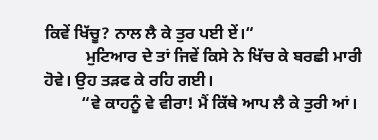ਕਿਵੇਂ ਖਿੱਚੂ? ਨਾਲ ਲੈ ਕੇ ਤੁਰ ਪਈ ਏਂ।“
          ਮੁਟਿਆਰ ਦੇ ਤਾਂ ਜਿਵੇਂ ਕਿਸੇ ਨੇ ਖਿੱਚ ਕੇ ਬਰਛੀ ਮਾਰੀ ਹੋਵੇ। ਉਹ ਤਡ਼ਫ ਕੇ ਰਹਿ ਗਈ।
         “ਵੇ ਕਾਹਨੂੰ ਵੇ ਵੀਰਾ! ਮੈਂ ਕਿੱਥੇ ਆਪ ਲੈ ਕੇ ਤੁਰੀ ਆਂ।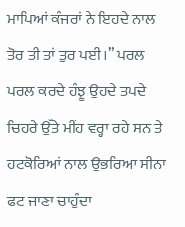ਮਾਪਿਆਂ ਕੰਜਰਾਂ ਨੇ ਇਹਦੇ ਨਾਲ ਤੋਰ ਤੀ ਤਾਂ ਤੁਰ ਪਈ।” ਪਰਲ ਪਰਲ ਕਰਦੇ ਹੰਝੂ ਉਹਦੇ ਤਪਦੇ ਚਿਹਰੇ ਉੱਤੇ ਮੀਂਹ ਵਰ੍ਹਾ ਰਹੇ ਸਨ ਤੇ ਹਟਕੋਰਿਆਂ ਨਾਲ ਉਭਰਿਆ ਸੀਨਾ ਫਟ ਜਾਣਾ ਚਾਹੁੰਦਾ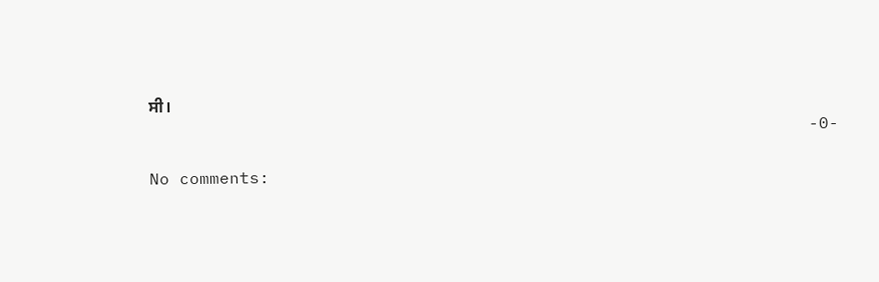ਸੀ।
                                                                  -0-

No comments: